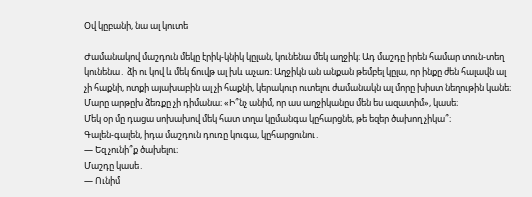Օվ կըբանի, նա ալ կուտե

Ժամանակով մաշդուն մեկը էրիկ-կնիկ կըլան, կունենա մեկ աղջիկ։ Ադ մաշդը իրեն համար տուն-տեղ կունենա․ ձի ու կով և մեկ ճուվթ ալ խև աչառ։ Աղջիկն ան անքան թեմբել կըլա, որ ինքը ժեն հալավն ալ չի հաքնի, ոտքի այախաբին ալ չի հաքնի, կերակուր ուտելու ժամանակն ալ մորը խիստ նեղութին կանե։ Մարը արթըխ ձեռքը չի դիմանա։ «Ի՞նչ անիմ, որ աս աղջիկանըս մեն ես ազատիմ», կասե։
Մեկ օր մը դացա սոխախով մեկ հատ տղա կըմանգա կըհարցնե, թե եզեր ծախող չիկա՞։
Գալեն-գալեն, իդա մաշդուն դուռը կուգա, կըհարցունու․
— Եզ չունի՞ք ծախելու։
Մաշդը կասե․
— Ունիմ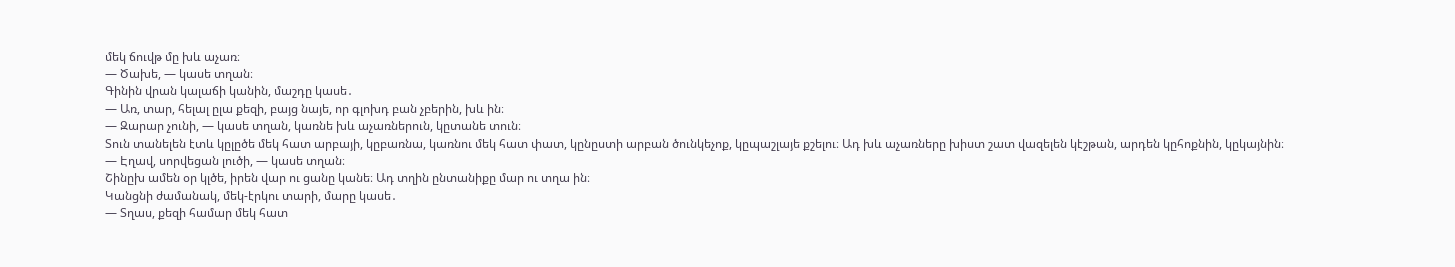մեկ ճուվթ մը խև աչառ։
— Ծախե, — կասե տղան։
Գինին վրան կալաճի կանին, մաշդը կասե․
— Առ, տար, հելալ ըլա քեզի, բայց նայե, որ գլոխդ բան չբերին, խև ին։
— Զարար չունի, — կասե տղան, կառնե խև աչառներուն, կըտանե տուն։
Տուն տանելեն էտև կըլըծե մեկ հատ արբայի, կըբառնա, կառնու մեկ հատ փատ, կընըստի արբան ծունկեչոք, կըպաշլայե քշելու։ Ադ խև աչառները խիստ շատ վազելեն կէշթան, արդեն կըհոքնին, կըկայնին։
— Էղավ, սորվեցան լուծի, — կասե տղան։
Շինըխ ամեն օր կլծե, իրեն վար ու ցանը կանե։ Ադ տղին ընտանիքը մար ու տղա ին։
Կանցնի ժամանակ, մեկ-էրկու տարի, մարը կասե․
— Տղաս, քեզի համար մեկ հատ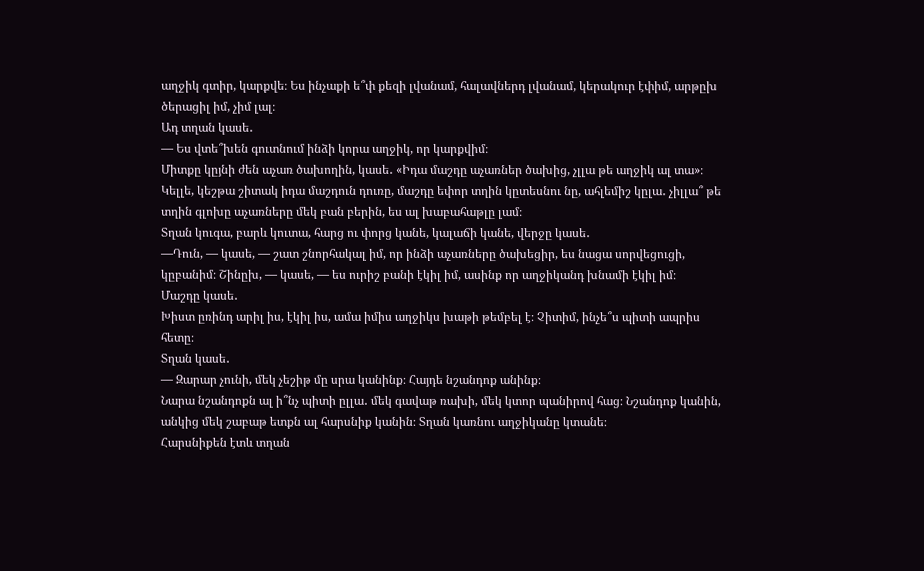աղջիկ գտիր, կարքվե։ Ես ինչաքի ե՞փ քեզի լվանամ, հալավներդ լվանամ, կերակուր էփիմ, արթըխ ծերացիլ իմ, չիմ լալ։
Ադ տղան կասե․
— Ես վտե՞խեն գուտնում ինձի կորա աղջիկ, որ կարքվիմ։
Միտքը կըյնի ժեն աչառ ծախողին, կասե․ «Իդա մաշդը աչառներ ծախից, չլլա թե աղջիկ ալ տա»։
Կելլե, կեշթա շիտակ իդա մաշդուն դուռը, մաշդը եփոր տղին կըտեսնու նը, ահլեմիշ կըլա․ չիլլա՞ թե տղին գլոխը աչառները մեկ բան բերին, ես ալ խաբահաթլը լամ։
Տղան կուգա, բարև կուտա, հարց ու փորց կանե, կալաճի կանե, վերջը կասե․
—Դուն, — կասե, — շատ շնորհակալ իմ, որ ինձի աչառները ծախեցիր, ես նացա սորվեցուցի, կըբանիմ։ Շինըխ, — կասե, — ես ուրիշ բանի էկիլ իմ, ասինք որ աղջիկանդ խնամի էկիլ իմ։
Մաշդը կասե․
Խիստ ըռինդ արիլ իս, էկիլ իս, ամա իմիս աղջիկս խաթի թեմբել է։ Չիտիմ, ինչե՞ս պիտի ապրիս հետը։
Տղան կասե․
— Զարար չունի, մեկ չեշիթ մը սրա կանինք։ Հայդե նշանդոք անինք։
Նարա նշանդոքն ալ ի՞նչ պիտի ըլլա․ մեկ գավաթ ռախի, մեկ կտոր պանիրով հաց։ Նշանդոք կանին, անկից մեկ շաբաթ ետքն ալ հարսնիք կանին։ Տղան կառնու աղջիկանը կտանե։
Հարսնիքեն էտև տղան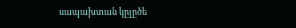սապախտան կըլըծե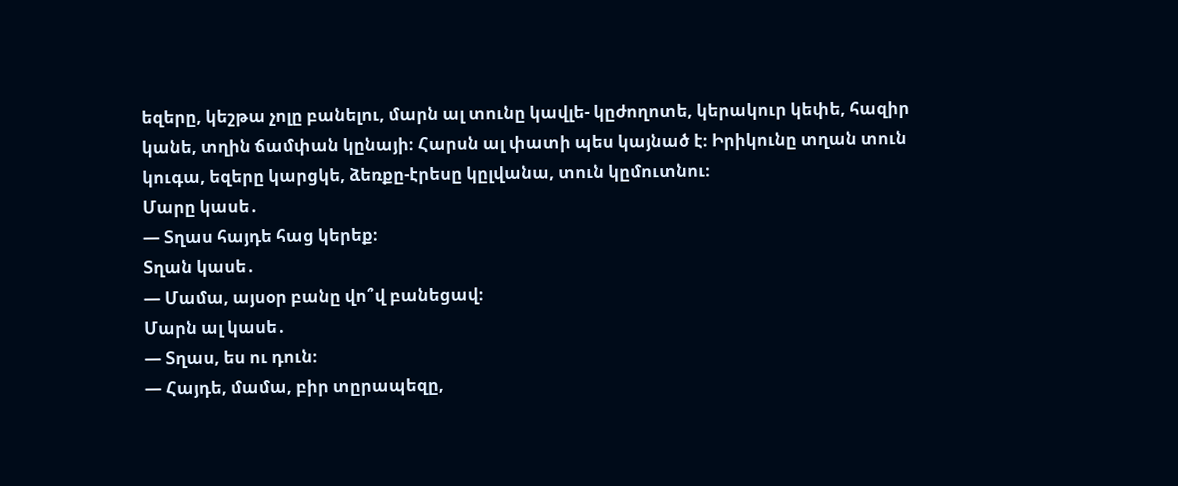եզերը, կեշթա չոլը բանելու, մարն ալ տունը կավլե- կըժողոտե, կերակուր կեփե, հազիր կանե, տղին ճամփան կընայի։ Հարսն ալ փատի պես կայնած է։ Իրիկունը տղան տուն կուգա, եզերը կարցկե, ձեռքը-էրեսը կըլվանա, տուն կըմուտնու։
Մարը կասե․
— Տղաս հայդե հաց կերեք։
Տղան կասե․
— Մամա, այսօր բանը վո՞վ բանեցավ։
Մարն ալ կասե․
— Տղաս, ես ու դուն։
— Հայդե, մամա, բիր տըրապեզը,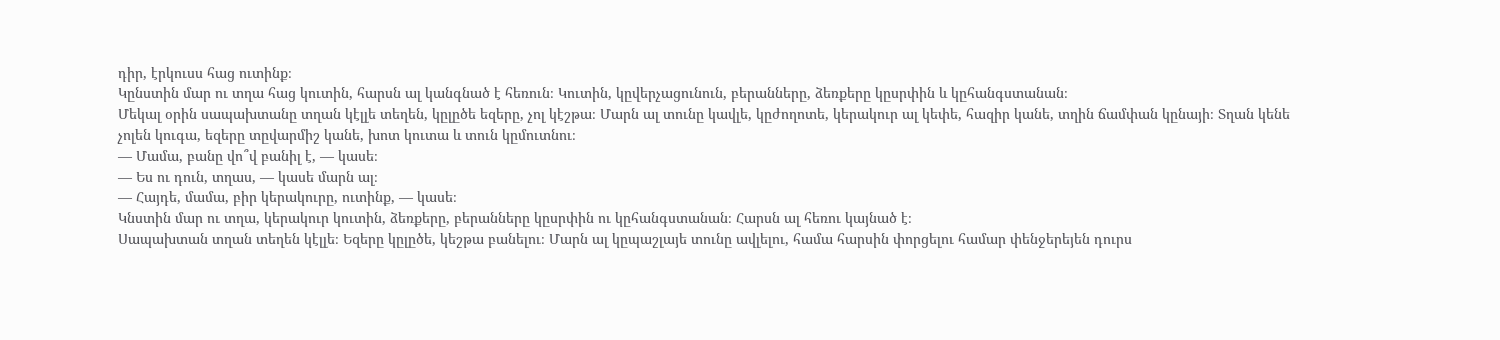դիր, էրկուսս հաց ուտինք։
Կընստին մար ու տղա հաց կուտին, հարսն ալ կանգնած է հեռուն։ Կուտին, կըվերչացունուն, բերանները, ձեռքերը կըսրփին և կըհանգստանան։
Մեկալ օրին սապախտանը տղան կէլլե տեղեն, կըլըծե եզերը, չոլ կէշթա։ Մարն ալ տունը կավլե, կըժողոտե, կերակուր ալ կեփե, հազիր կանե, տղին ճամփան կընայի։ Տղան կենե չոլեն կուգա, եզերը տըվարմիշ կանե, խոտ կուտա և տուն կըմուտնու։
— Մամա, բանը վո՞վ բանիլ է, — կասե։
— Ես ու դուն, տղաս, — կասե մարն ալ։
— Հայդե, մամա, բիր կերակուրը, ուտինք, — կասե։
Կնստին մար ու տղա, կերակուր կուտին, ձեռքերը, բերանները կըսրփին ու կըհանգստանան։ Հարսն ալ հեռու կայնած է։
Սապախտան տղան տեղեն կէլլե։ Եզերը կըլըծե, կեշթա բանելու։ Մարն ալ կըպաշլայե տունը ավլելու, համա հարսին փորցելու համար փենջերեյեն դուրս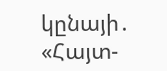կընայի․ «Հայտ-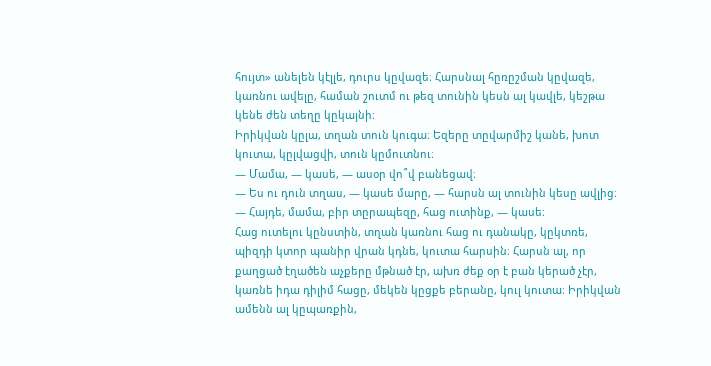հույտ» անելեն կէլլե, դուրս կըվազե։ Հարսնալ հըռըշման կըվազե, կառնու ավելը, համան շուտմ ու թեզ տունին կեսն ալ կավլե, կեշթա կենե ժեն տեղը կըկայնի։
Իրիկվան կըլա, տղան տուն կուգա։ Եզերը տըվարմիշ կանե, խոտ կուտա, կըլվացվի, տուն կըմուտնու։
— Մամա, — կասե, — ասօր վո՞վ բանեցավ։
— Ես ու դուն տղաս, — կասե մարը, — հարսն ալ տունին կեսը ավլից։
— Հայդե, մամա, բիր տըրապեզը, հաց ուտինք, — կասե։
Հաց ուտելու կընստին, տղան կառնու հաց ու դանակը, կըկտռե, պիզդի կտոր պանիր վրան կդնե, կուտա հարսին։ Հարսն ալ, որ քաղցած էղածեն աչքերը մթնած էր, ախռ ժեք օր է բան կերած չէր, կառնե իդա դիլիմ հացը, մեկեն կըցքե բերանը, կուլ կուտա։ Իրիկվան ամենն ալ կըպառքին,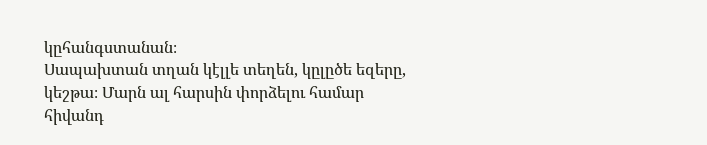կըհանգստանան։
Սապախտան տղան կէլլե տեղեն, կըլըծե եզերը, կեշթա։ Մարն ալ հարսին փորձելու համար հիվանդ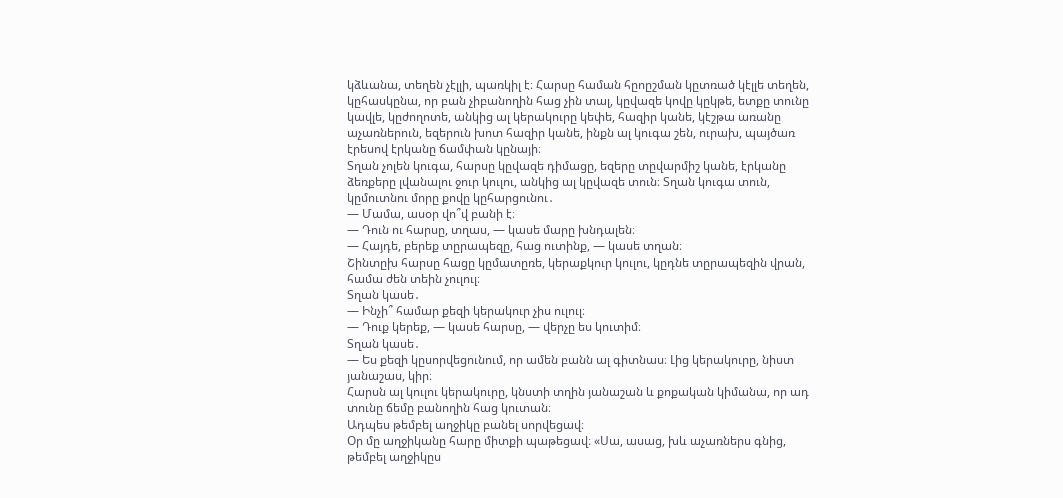կձևանա, տեղեն չէլլի, պառկիլ է։ Հարսը համան հըոըշման կըտռած կէլլե տեղեն, կըհասկընա, որ բան չիբանողին հաց չին տալ, կըվազե կովը կըկթե, ետքը տունը կավլե, կըժողոտե, անկից ալ կերակուրը կեփե, հազիր կանե, կէշթա առանը աչառներուն, եզերուն խոտ հազիր կանե, ինքն ալ կուգա շեն, ուրախ, պայծառ էրեսով էրկանը ճամփան կընայի։
Տղան չոլեն կուգա, հարսը կըվազե դիմացը, եզերը տըվարմիշ կանե, էրկանը ձեռքերը լվանալու ջուր կուլու, անկից ալ կըվազե տուն։ Տղան կուգա տուն, կըմուտնու մորը քովը կըհարցունու․
— Մամա, ասօր վո՞վ բանի է։
— Դուն ու հարսը, տղաս, — կասե մարը խնդալեն։
— Հայդե, բերեք տըրապեզը, հաց ուտինք, — կասե տղան։
Շինտըխ հարսը հացը կըմատըռե, կերաքկուր կուլու, կըդնե տըրապեզին վրան, համա ժեն տեին չուլուլ։
Տղան կասե․
— Ինչի՞ համար քեզի կերակուր չիս ուլուլ։
— Դուք կերեք, — կասե հարսը, — վերչը ես կուտիմ։
Տղան կասե․
— Ես քեզի կըսորվեցունում, որ ամեն բանն ալ գիտնաս։ Լից կերակուրը, նիստ յանաշաս, կիր։
Հարսն ալ կուլու կերակուրը, կնստի տղին յանաշան և քոքական կիմանա, որ ադ տունը ճեմը բանողին հաց կուտան։
Ադպես թեմբել աղջիկը բանել սորվեցավ։
Օր մը աղջիկանը հարը միտքի պաթեցավ։ «Սա, ասաց, խև աչառներս գնից, թեմբել աղջիկըս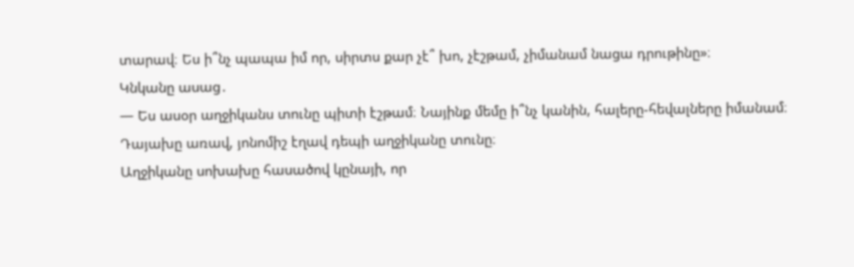տարավ։ Ես ի՞նչ պապա իմ որ, սիրտս քար չէ՞ խո, չէշթամ, չիմանամ նացա դրութինը»։
Կնկանը ասաց․
— Ես ասօր աղջիկանս տունը պիտի էշթամ։ Նայինք մեմը ի՞նչ կանին, հալերը-հեվալները իմանամ։
Դայախը առավ, յոնոմիշ էղավ դեպի աղջիկանը տունը։
Աղջիկանը սոխախը հասածով կընայի, որ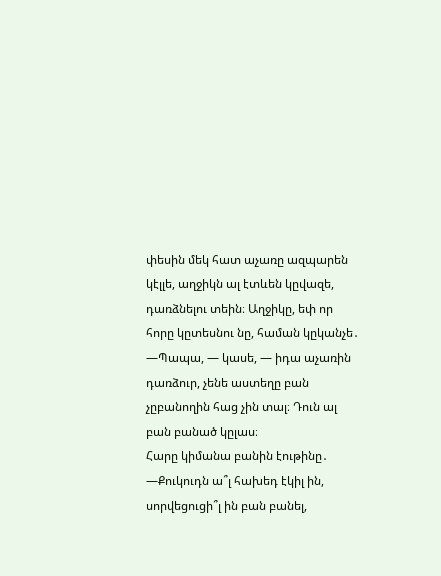փեսին մեկ հատ աչառը ազպարեն կէլլե, աղջիկն ալ էտևեն կըվազե, դառձնելու տեին։ Աղջիկը, եփ որ հորը կըտեսնու նը, համան կըկանչե․
—Պապա, — կասե, — իդա աչառին դառձուր, չենե աստեղը բան չըբանողին հաց չին տալ։ Դուն ալ բան բանած կըլաս։
Հարը կիմանա բանին էութինը․
—Քուկուդն ա՞լ հախեդ էկիլ ին, սորվեցուցի՞լ ին բան բանել,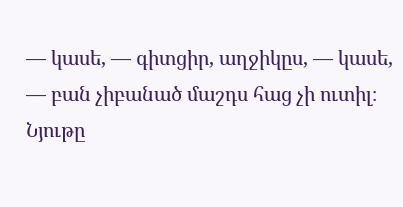— կասե, — գիտցիր, աղջիկըս, — կասե, — բան չիբանած մաշդս հաց չի ուտիլ։
Նյութը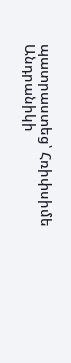պատրաստեց՝ Հռիփսիմե Անդրանիկի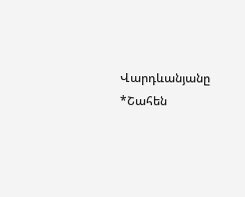Վարդևանյանը
*Շահեն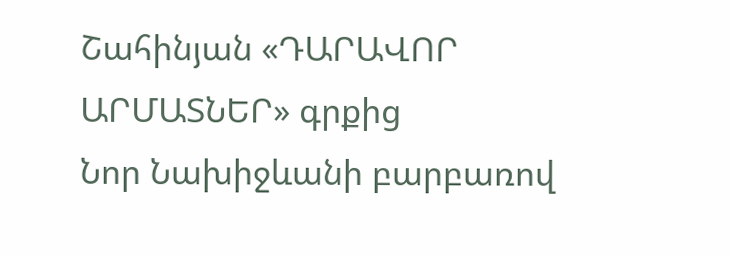Շահինյան «ԴԱՐԱՎՈՐ ԱՐՄԱՏՆԵՐ» գրքից
Նոր Նախիջևանի բարբառով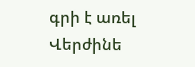գրի է առել Վերժինե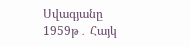Սվագյանը 1959թ․ Հայկ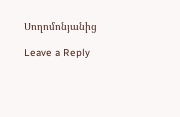Սողոմոնյանից

Leave a Reply